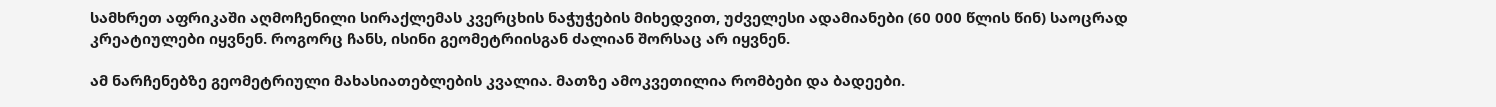სამხრეთ აფრიკაში აღმოჩენილი სირაქლემას კვერცხის ნაჭუჭების მიხედვით, უძველესი ადამიანები (60 000 წლის წინ) საოცრად კრეატიულები იყვნენ. როგორც ჩანს, ისინი გეომეტრიისგან ძალიან შორსაც არ იყვნენ.

ამ ნარჩენებზე გეომეტრიული მახასიათებლების კვალია. მათზე ამოკვეთილია რომბები და ბადეები.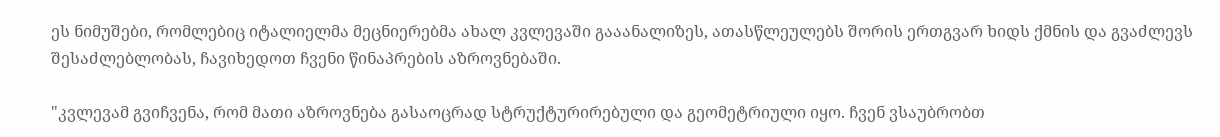ეს ნიმუშები, რომლებიც იტალიელმა მეცნიერებმა ახალ კვლევაში გააანალიზეს, ათასწლეულებს შორის ერთგვარ ხიდს ქმნის და გვაძლევს შესაძლებლობას, ჩავიხედოთ ჩვენი წინაპრების აზროვნებაში.

"კვლევამ გვიჩვენა, რომ მათი აზროვნება გასაოცრად სტრუქტურირებული და გეომეტრიული იყო. ჩვენ ვსაუბრობთ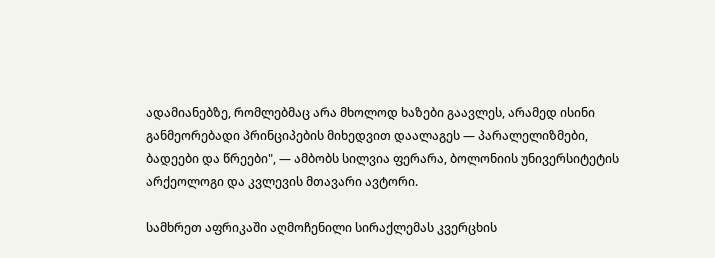ადამიანებზე, რომლებმაც არა მხოლოდ ხაზები გაავლეს, არამედ ისინი განმეორებადი პრინციპების მიხედვით დაალაგეს — პარალელიზმები, ბადეები და წრეები", — ამბობს სილვია ფერარა, ბოლონიის უნივერსიტეტის არქეოლოგი და კვლევის მთავარი ავტორი.

სამხრეთ აფრიკაში აღმოჩენილი სირაქლემას კვერცხის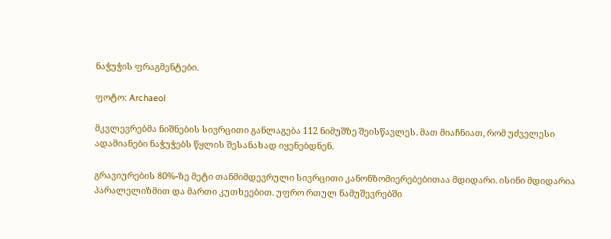ნაჭუჭის ფრაგმენტები.

ფოტო: Archaeol

მკვლევრებმა ნიშნების სივრცითი განლაგება 112 ნიმუშზე შეისწავლეს. მათ მიაჩნიათ, რომ უძველესი ადამიანები ნაჭუჭებს წყლის შესანახად იყენებდნენ.

გრავიურების 80%-ზე მეტი თანმიმდევრული სივრცითი კანონზომიერებებითაა მდიდარი. ისინი მდიდარია პარალელიზმით და მართი კუთხეებით. უფრო რთულ ნამუშევრებში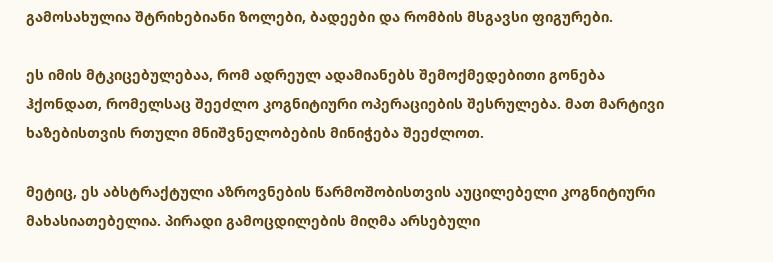გამოსახულია შტრიხებიანი ზოლები, ბადეები და რომბის მსგავსი ფიგურები.

ეს იმის მტკიცებულებაა, რომ ადრეულ ადამიანებს შემოქმედებითი გონება ჰქონდათ, რომელსაც შეეძლო კოგნიტიური ოპერაციების შესრულება. მათ მარტივი ხაზებისთვის რთული მნიშვნელობების მინიჭება შეეძლოთ.

მეტიც, ეს აბსტრაქტული აზროვნების წარმოშობისთვის აუცილებელი კოგნიტიური მახასიათებელია. პირადი გამოცდილების მიღმა არსებული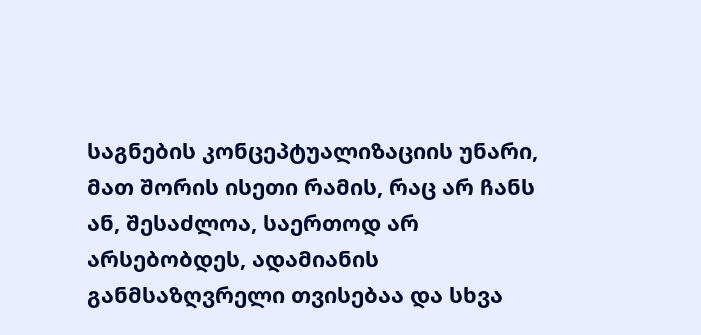საგნების კონცეპტუალიზაციის უნარი, მათ შორის ისეთი რამის, რაც არ ჩანს ან, შესაძლოა, საერთოდ არ არსებობდეს, ადამიანის განმსაზღვრელი თვისებაა და სხვა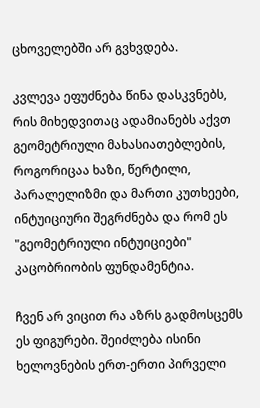ცხოველებში არ გვხვდება.

კვლევა ეფუძნება წინა დასკვნებს, რის მიხედვითაც ადამიანებს აქვთ გეომეტრიული მახასიათებლების, როგორიცაა ხაზი, წერტილი, პარალელიზმი და მართი კუთხეები, ინტუიციური შეგრძნება და რომ ეს "გეომეტრიული ინტუიციები" კაცობრიობის ფუნდამენტია.

ჩვენ არ ვიცით რა აზრს გადმოსცემს ეს ფიგურები. შეიძლება ისინი ხელოვნების ერთ-ერთი პირველი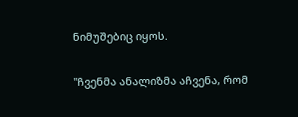ნიმუშებიც იყოს.

"ჩვენმა ანალიზმა აჩვენა, რომ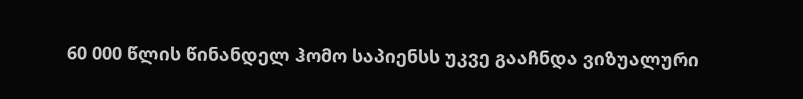60 000 წლის წინანდელ ჰომო საპიენსს უკვე გააჩნდა ვიზუალური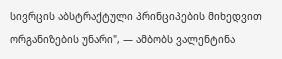სივრცის აბსტრაქტული პრინციპების მიხედვით ორგანიზების უნარი", — ამბობს ვალენტინა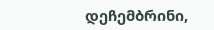დეჩემბრინი,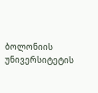ბოლონიის უნივერსიტეტის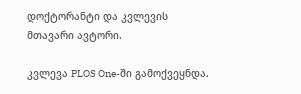დოქტორანტი და კვლევის მთავარი ავტორი.

კვლევა PLOS One-ში გამოქვეყნდა.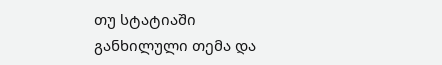თუ სტატიაში განხილული თემა და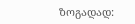ზოგადად: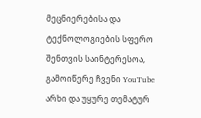მეცნიერებისა და ტექნოლოგიების სფერო შენთვის საინტერესოა, გამოიწერე ჩვენი YouTube არხი და უყურე თემატურ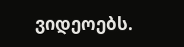ვიდეოებს.